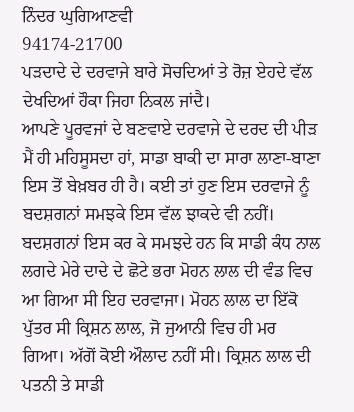ਨਿੰਦਰ ਘੁਗਿਆਣਵੀ
94174-21700
ਪੜਦਾਦੇ ਦੇ ਦਰਵਾਜੇ ਬਾਰੇ ਸੋਚਦਿਆਂ ਤੇ ਰੋਜ਼ ਏਹਦੇ ਵੱਲ ਦੇਖਦਿਆਂ ਹੌਕਾ ਜਿਹਾ ਨਿਕਲ ਜਾਂਦੈ।
ਆਪਣੇ ਪੂਰਵਜਾਂ ਦੇ ਬਣਵਾਏ ਦਰਵਾਜੇ ਦੇ ਦਰਦ ਦੀ ਪੀੜ ਮੈਂ ਹੀ ਮਹਿਸੂਸਦਾ ਹਾਂ, ਸਾਡਾ ਬਾਕੀ ਦਾ ਸਾਰਾ ਲਾਣਾ-ਬਾਣਾ ਇਸ ਤੋਂ ਬੇਖ਼ਬਰ ਹੀ ਹੈ। ਕਈ ਤਾਂ ਹੁਣ ਇਸ ਦਰਵਾਜੇ ਨੂੰ ਬਦਸ਼ਗਨਾਂ ਸਮਝਕੇ ਇਸ ਵੱਲ ਝਾਕਦੇ ਵੀ ਨਹੀਂ। ਬਦਸ਼ਗਨਾਂ ਇਸ ਕਰ ਕੇ ਸਮਝਦੇ ਹਨ ਕਿ ਸਾਡੀ ਕੰਧ ਨਾਲ ਲਗਦੇ ਮੇਰੇ ਦਾਦੇ ਦੇ ਛੋਟੇ ਭਰਾ ਮੋਹਨ ਲਾਲ ਦੀ ਵੰਡ ਵਿਚ ਆ ਗਿਆ ਸੀ ਇਹ ਦਰਵਾਜਾ। ਮੋਹਨ ਲਾਲ ਦਾ ਇੱਕੋ ਪੁੱਤਰ ਸੀ ਕ੍ਰਿਸ਼ਨ ਲਾਲ, ਜੋ ਜੁਆਨੀ ਵਿਚ ਹੀ ਮਰ ਗਿਆ। ਅੱਗੋਂ ਕੋਈ ਔਲਾਦ ਨਹੀਂ ਸੀ। ਕ੍ਰਿਸ਼ਨ ਲਾਲ ਦੀ ਪਤਨੀ ਤੇ ਸਾਡੀ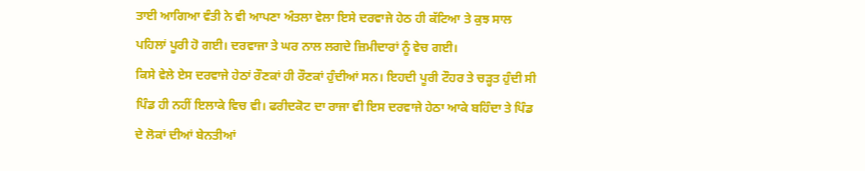ਤਾਈ ਆਗਿਆ ਵੰਤੀ ਨੇ ਵੀ ਆਪਣਾ ਅੰਤਲਾ ਵੇਲਾ ਇਸੇ ਦਰਵਾਜੇ ਹੇਠ ਹੀ ਕੱਟਿਆ ਤੇ ਕੁਝ ਸਾਲ ਪਹਿਲਾਂ ਪੂਰੀ ਹੋ ਗਈ। ਦਰਵਾਜਾ ਤੇ ਘਰ ਨਾਲ ਲਗਦੇ ਜ਼ਿਮੀਦਾਰਾਂ ਨੂੰ ਵੇਚ ਗਈ।
ਕਿਸੇ ਵੇਲੇ ਏਸ ਦਰਵਾਜੇ ਹੇਠਾਂ ਰੌਣਕਾਂ ਹੀ ਰੌਣਕਾਂ ਹੁੰਦੀਆਂ ਸਨ। ਇਹਦੀ ਪੂਰੀ ਟੌਹਰ ਤੇ ਚੜ੍ਹਤ ਹੁੰਦੀ ਸੀ ਪਿੰਡ ਹੀ ਨਹੀਂ ਇਲਾਕੇ ਵਿਚ ਵੀ। ਫਰੀਦਕੋਟ ਦਾ ਰਾਜਾ ਵੀ ਇਸ ਦਰਵਾਜੇ ਹੇਠਾ ਆਕੇ ਬਹਿੰਦਾ ਤੇ ਪਿੰਡ ਦੇ ਲੋਕਾਂ ਦੀਆਂ ਬੇਨਤੀਆਂ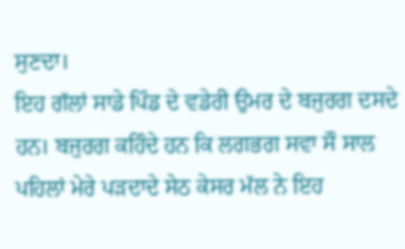ਸੁਣਦਾ।
ਇਹ ਗੱਲਾਂ ਸਾਡੇ ਪਿੰਡ ਦੇ ਵਡੇਰੀ ਉਮਰ ਦੇ ਬਜੁਰਗ ਦਸਦੇ ਹਨ। ਬਜੁਰਗ ਕਹਿੰਦੇ ਹਨ ਕਿ ਲਗਭਗ ਸਵਾ ਸੌ ਸਾਲ ਪਹਿਲਾਂ ਮੇਰੇ ਪੜਦਾਦੇ ਸੇਠ ਕੇਸਰ ਮੱਲ ਨੇ ਇਹ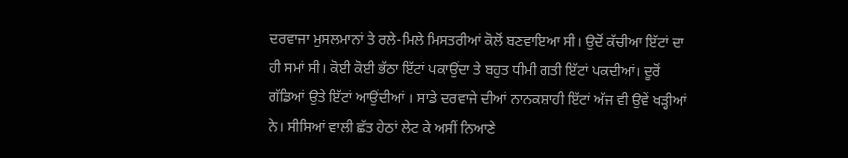ਦਰਵਾਜਾ ਮੁਸਲਮਾਨਾਂ ਤੇ ਰਲੇ-ਮਿਲੇ ਮਿਸਤਰੀਆਂ ਕੋਲੋਂ ਬਣਵਾਇਆ ਸੀ। ਉਦੋਂ ਕੱਚੀਆ ਇੱਟਾਂ ਦਾ ਹੀ ਸਮਾਂ ਸੀ। ਕੋਈ ਕੋਈ ਭੱਠਾ ਇੱਟਾਂ ਪਕਾਉਂਦਾ ਤੇ ਬਹੁਤ ਧੀਮੀ ਗਤੀ ਇੱਟਾਂ ਪਕਦੀਆਂ। ਦੂਰੋਂ ਗੱਡਿਆਂ ਉਤੇ ਇੱਟਾਂ ਆਉਂਦੀਆਂ । ਸਾਡੇ ਦਰਵਾਜੇ ਦੀਆਂ ਨਾਨਕਸ਼ਾਹੀ ਇੱਟਾਂ ਅੱਜ ਵੀ ਉਵੇਂ ਖੜ੍ਹੀਆਂ ਨੇ। ਸੀਸਿਆਂ ਵਾਲੀ ਛੱਤ ਹੇਠਾਂ ਲੇਟ ਕੇ ਅਸੀਂ ਨਿਆਣੇ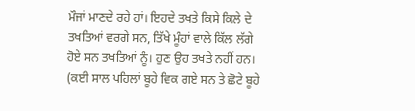ਮੌਜਾਂ ਮਾਣਦੇ ਰਹੇ ਹਾਂ। ਇਹਦੇ ਤਖਤੇ ਕਿਸੇ ਕਿਲੇ ਦੇ ਤਖਤਿਆਂ ਵਰਗੇ ਸਨ, ਤਿੱਖੇ ਮੂੰਹਾਂ ਵਾਲੇ ਕਿੱਲ ਲੱਗੇ ਹੋਏ ਸਨ ਤਖਤਿਆਂ ਨੂੰ। ਹੁਣ ਉਹ ਤਖਤੇ ਨਹੀਂ ਹਨ। (ਕਈ ਸਾਲ ਪਹਿਲਾਂ ਬੂਹੇ ਵਿਕ ਗਏ ਸਨ ਤੇ ਛੋਟੇ ਬੂਹੇ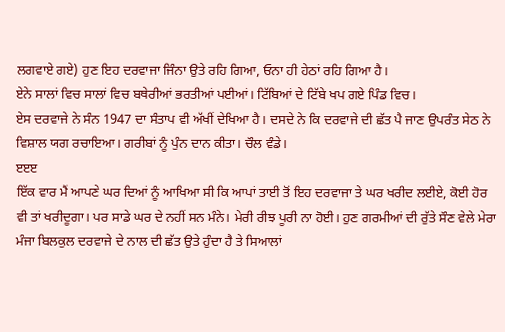ਲਗਵਾਏ ਗਏ) ਹੁਣ ਇਹ ਦਰਵਾਜਾ ਜਿੰਨਾ ਉਤੇ ਰਹਿ ਗਿਆ, ਓਨਾ ਹੀ ਹੇਠਾਂ ਰਹਿ ਗਿਆ ਹੈ।
ਏਨੇ ਸਾਲਾਂ ਵਿਚ ਸਾਲਾਂ ਵਿਚ ਬਥੇਰੀਆਂ ਭਰਤੀਆਂ ਪਈਆਂ। ਟਿੱਬਿਆਂ ਦੇ ਟਿੱਬੇ ਖਪ ਗਏ ਪਿੰਡ ਵਿਚ।
ਏਸ ਦਰਵਾਜੇ ਨੇ ਸੰਨ 1947 ਦਾ ਸੰਤਾਪ ਵੀ ਅੱਖੀਂ ਦੇਖਿਆ ਹੈ। ਦਸਦੇ ਨੇ ਕਿ ਦਰਵਾਜੇ ਦੀ ਛੱਤ ਪੈ ਜਾਣ ਉਪਰੰਤ ਸੇਠ ਨੇ ਵਿਸ਼ਾਲ ਯਗ ਰਚਾਇਆ। ਗਰੀਬਾਂ ਨੂੰ ਪੁੰਨ ਦਾਨ ਕੀਤਾ। ਚੌਲ ਵੰਡੇ।
ੲੲੲ
ਇੱਕ ਵਾਰ ਮੈਂ ਆਪਣੇ ਘਰ ਦਿਆਂ ਨੂੰ ਆਖਿਆ ਸੀ ਕਿ ਆਪਾਂ ਤਾਈ ਤੋਂ ਇਹ ਦਰਵਾਜਾ ਤੇ ਘਰ ਖਰੀਦ ਲਈਏ, ਕੋਈ ਹੋਰ ਵੀ ਤਾਂ ਖਰੀਦੂਗਾ। ਪਰ ਸਾਡੇ ਘਰ ਦੇ ਨਹੀਂ ਸਨ ਮੰਨੇ। ਮੇਰੀ ਰੀਝ ਪੂਰੀ ਨਾ ਹੋਈ। ਹੁਣ ਗਰਮੀਆਂ ਦੀ ਰੁੱਤੇ ਸੌਣ ਵੇਲੇ ਮੇਰਾ ਮੰਜਾ ਬਿਲਕੁਲ ਦਰਵਾਜੇ ਦੇ ਨਾਲ ਦੀ ਛੱਤ ਉਤੇ ਹੁੰਦਾ ਹੈ ਤੇ ਸਿਆਲਾਂ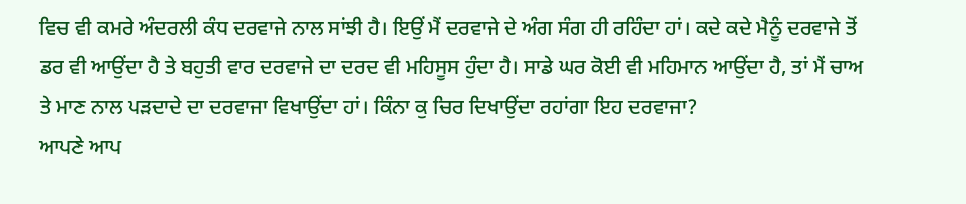ਵਿਚ ਵੀ ਕਮਰੇ ਅੰਦਰਲੀ ਕੰਧ ਦਰਵਾਜੇ ਨਾਲ ਸਾਂਝੀ ਹੈ। ਇਉਂ ਮੈਂ ਦਰਵਾਜੇ ਦੇ ਅੰਗ ਸੰਗ ਹੀ ਰਹਿੰਦਾ ਹਾਂ। ਕਦੇ ਕਦੇ ਮੈਨੂੰ ਦਰਵਾਜੇ ਤੋਂ ਡਰ ਵੀ ਆਉਂਦਾ ਹੈ ਤੇ ਬਹੁਤੀ ਵਾਰ ਦਰਵਾਜੇ ਦਾ ਦਰਦ ਵੀ ਮਹਿਸੂਸ ਹੁੰਦਾ ਹੈ। ਸਾਡੇ ਘਰ ਕੋਈ ਵੀ ਮਹਿਮਾਨ ਆਉਂਦਾ ਹੈ, ਤਾਂ ਮੈਂ ਚਾਅ ਤੇ ਮਾਣ ਨਾਲ ਪੜਦਾਦੇ ਦਾ ਦਰਵਾਜਾ ਵਿਖਾਉਂਦਾ ਹਾਂ। ਕਿੰਨਾ ਕੁ ਚਿਰ ਦਿਖਾਉਂਦਾ ਰਹਾਂਗਾ ਇਹ ਦਰਵਾਜਾ?
ਆਪਣੇ ਆਪ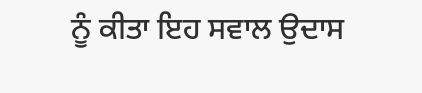ਨੂੰ ਕੀਤਾ ਇਹ ਸਵਾਲ ਉਦਾਸ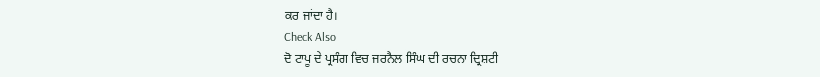ਕਰ ਜਾਂਦਾ ਹੈ।
Check Also
ਦੋ ਟਾਪੂ ਦੇ ਪ੍ਰਸੰਗ ਵਿਚ ਜਰਨੈਲ ਸਿੰਘ ਦੀ ਰਚਨਾ ਦ੍ਰਿਸ਼ਟੀ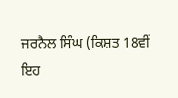ਜਰਨੈਲ ਸਿੰਘ (ਕਿਸ਼ਤ 18ਵੀਂ ਇਹ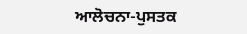ਆਲੋਚਨਾ-ਪੁਸਤਕ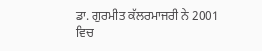ਡਾ. ਗੁਰਮੀਤ ਕੱਲਰਮਾਜਰੀ ਨੇ 2001 ਵਿਚ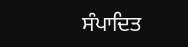ਸੰਪਾਦਿਤ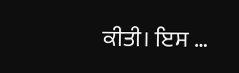ਕੀਤੀ। ਇਸ …